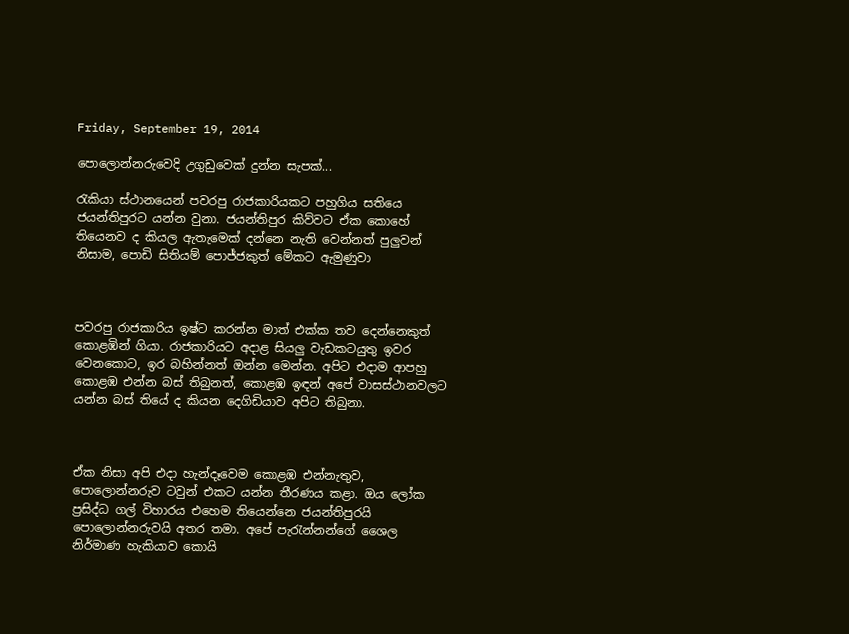Friday, September 19, 2014

පොලොන්නරුවෙදි උගුඩුවෙක් දුන්න සැපක්...

රැකියා ස්ථානයෙන් පවරපු රාජකාරියකට පහුගිය සතියෙ ජයන්තිපුරට යන්න වුනා. ජයන්තිපුර කිව්වට ඒක කොහේ තියෙනව ද කියල ඇතැමෙක් දන්නෙ නැති වෙන්නත් පුලුවන් නිසාම, පොඩි සිතියම් පොජ්ජකුත් මේකට ඇමුණුවා



පවරපු රාජකාරිය ඉෂ්ට කරන්න මාත් එක්ක තව දෙන්නෙකුත් කොළඹින් ගියා. රාජකාරියට අදාළ සියලු වැඩකටයුතු ඉවර වෙනකොට, ඉර බහින්නත් ඔන්න මෙන්න. අපිට එදාම ආපහු කොළඹ එන්න බස් තිබුනත්, කොළඹ ඉඳන් අපේ වාසස්ථානවලට යන්න බස් තියේ ද කියන දෙගිඩියාව අපිට තිබුනා.



ඒක නිසා අපි එදා හැන්දෑවෙම කොළඹ එන්නැතුව, පොලොන්නරුව ටවුන් එකට යන්න තීරණය කළා. ඔය ලෝක ප්‍රසිද්ධ ගල් විහාරය එහෙම තියෙන්නෙ ජයන්තිපුරයි පොලොන්නරුවයි අතර තමා. අපේ පැරැන්නන්ගේ ශෛල නිර්මාණ හැකියාව කොයි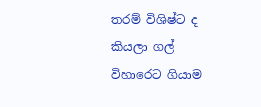තරම් විශිෂ්ට ද කියලා ගල් විහාරෙට ගියාම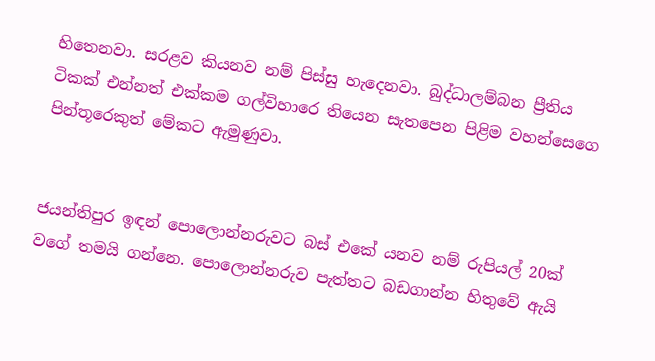හිතෙනවා. සරළව කියනව නම් පිස්සු හැදෙනවා. බුද්ධාලම්බන ප්‍රීතිය ටිකක් එන්නත් එක්කම ගල්විහාරෙ තියෙන සැතපෙන පිළිම වහන්සෙගෙ පින්තූරෙකුත් මේකට ඇමුණුවා.


ජයන්තිපුර ඉඳන් පොලොන්නරුවට බස් එකේ යනව නම් රුපියල් 20ක් වගේ තමයි ගන්නෙ. පොලොන්නරුව පැත්තට බඩගාන්න හිතුවේ ඇයි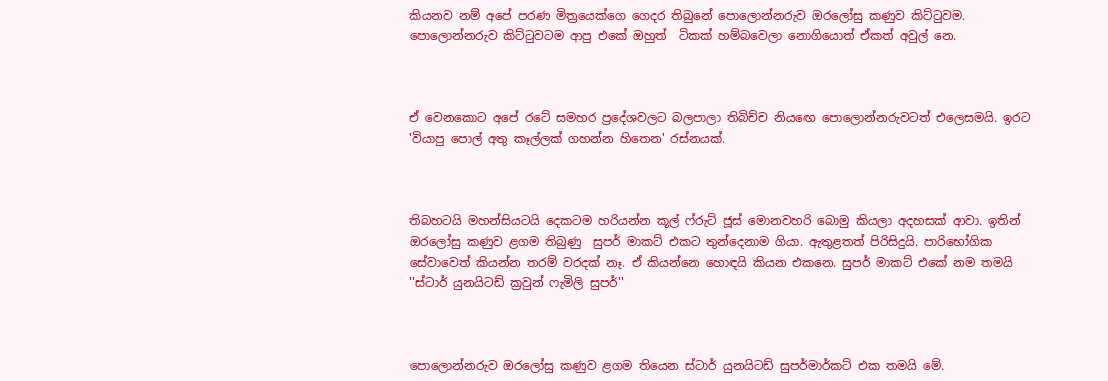කියනව නම් අපේ පරණ මිත්‍රයෙක්ගෙ ගෙදර තිබුනේ පොලොන්නරුව ඔරලෝසු කණුව කිට්ටුවම. පොලොන්නරුව කිට්ටුවටම ආපු එකේ ඔහුත්  ටිකක් හම්බවෙලා නොගියොත් ඒකත් අවුල් නෙ.



ඒ වෙනකොට අපේ රටේ සමහර ප්‍රදේශවලට බලපාලා තිබිච්ච නියඟෙ පොලොන්නරුවටත් එලෙසමයි. ඉරට 'වියාපු පොල් අතු කෑල්ලක් ගහන්න හිතෙන' රස්නයක්.



තිබහටයි මහන්සියටයි දෙකටම හරියන්න කූල් ෆ්රුට් ජූස් මොනවහරි බොමු කියලා අදහසක් ආවා. ඉතින් ඔරලෝසු කණුව ළගම තිබුණු  සුපර් මාකට් එකට තුන්දෙනාම ගියා. ඇතුළතත් පිරිසිදුයි. පාරිභෝගික සේවාවෙත් කියන්න තරම් වරදක් නෑ. ඒ කියන්නෙ හොඳයි කියන එකනෙ. සුපර් මාකට් එකේ නම තමයි ''ස්ටාර් යුනයිටඩ් ක්‍රවුන් ෆැමිලි සුපර්''



පොලොන්නරුව ඔරලෝසු කණුව ළගම තියෙන ස්ටාර් යුනයිටඩ් සුපර්මාර්කට් එක තමයි මේ.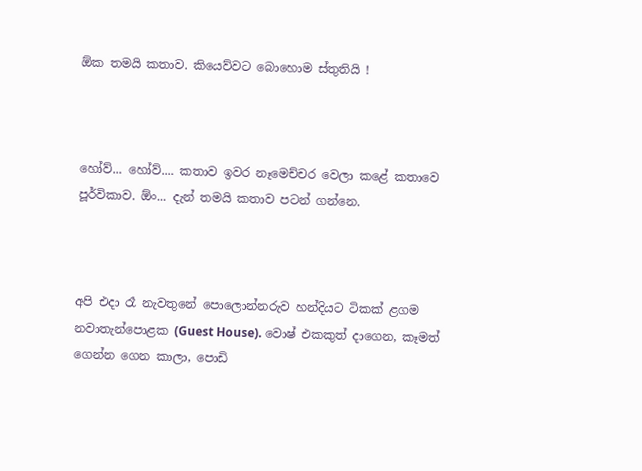ඕක තමයි කතාව. කියෙව්වට බොහොම ස්තුතියි !



හෝව්... හෝව්.... කතාව ඉවර නෑමෙච්චර වෙලා කළේ කතාවෙ පූර්විකාව. ඕං... දැන් තමයි කතාව පටන් ගන්නෙ.



අපි එදා රෑ නැවතුනේ පොලොන්නරුව හන්දියට ටිකක් ළගම නවාතැන්පොළක (Guest House). වොෂ් එකකුත් දාගෙන, කෑමත් ගෙන්න ගෙන කාලා, පොඩි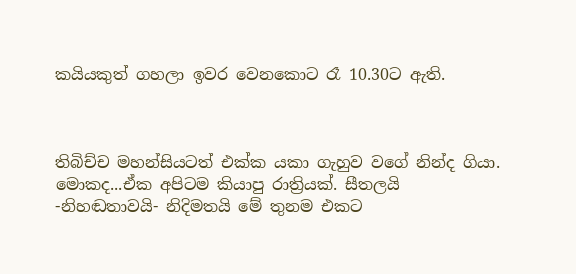කයියකුත් ගහලා ඉවර වෙනකොට රෑ 10.30ට ඇති.



තිබිච්ච මහන්සියටත් එක්ක යකා ගැහුව වගේ නින්ද ගියා. මොකද...ඒක අපිටම කියාපු රාත්‍රියක්. සීතලයි -නිහඬතාවයි- නිදිමතයි මේ තුනම එකට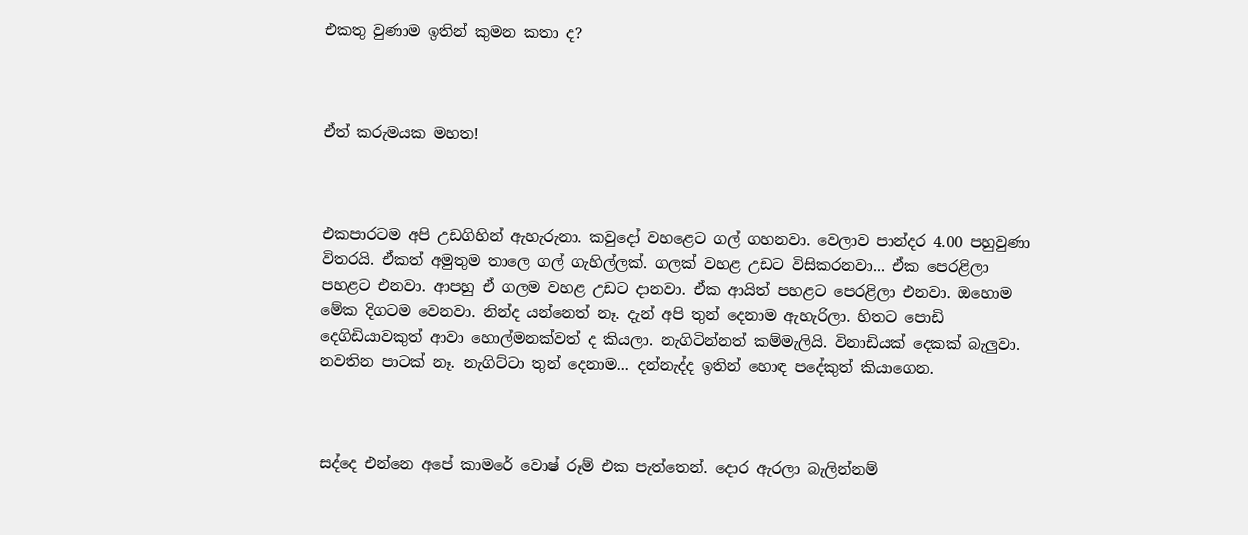එකතු වුණාම ඉතින් කුමන කතා ද?



ඒත් කරුමයක මහත!



එකපාරටම අපි උඩගිහින් ඇහැරුනා. කවුදෝ වහළෙට ගල් ගහනවා. වෙලාව පාන්දර 4.00 පහුවුණා විතරයි. ඒකත් අමුතුම තාලෙ ගල් ගැහිල්ලක්. ගලක් වහළ උඩට විසිකරනවා... ඒක පෙරළිලා පහළට එනවා. ආපහු ඒ ගලම වහළ උඩට දානවා. ඒක ආයිත් පහළට පෙරළිලා එනවා. ඔහොම මේක දිගටම වෙනවා. නින්ද යන්නෙත් නෑ. දැන් අපි තුන් දෙනාම ඇහැරිලා. හිතට පොඩි දෙගිඩියාවකුත් ආවා හොල්මනක්වත් ද කියලා. නැගිටින්නත් කම්මැලියි. විනාඩියක් දෙකක් බැලුවා. නවතින පාටක් නෑ. නැගිට්ටා තුන් දෙනාම... දන්නැද්ද ඉතින් හොඳ පදේකුත් කියාගෙන.



සද්දෙ එන්නෙ අපේ කාමරේ වොෂ් රූම් එක පැත්තෙන්. දොර ඇරලා බැලින්නම්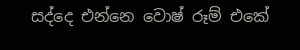සද්දෙ එන්නෙ වොෂ් රූම් එකේ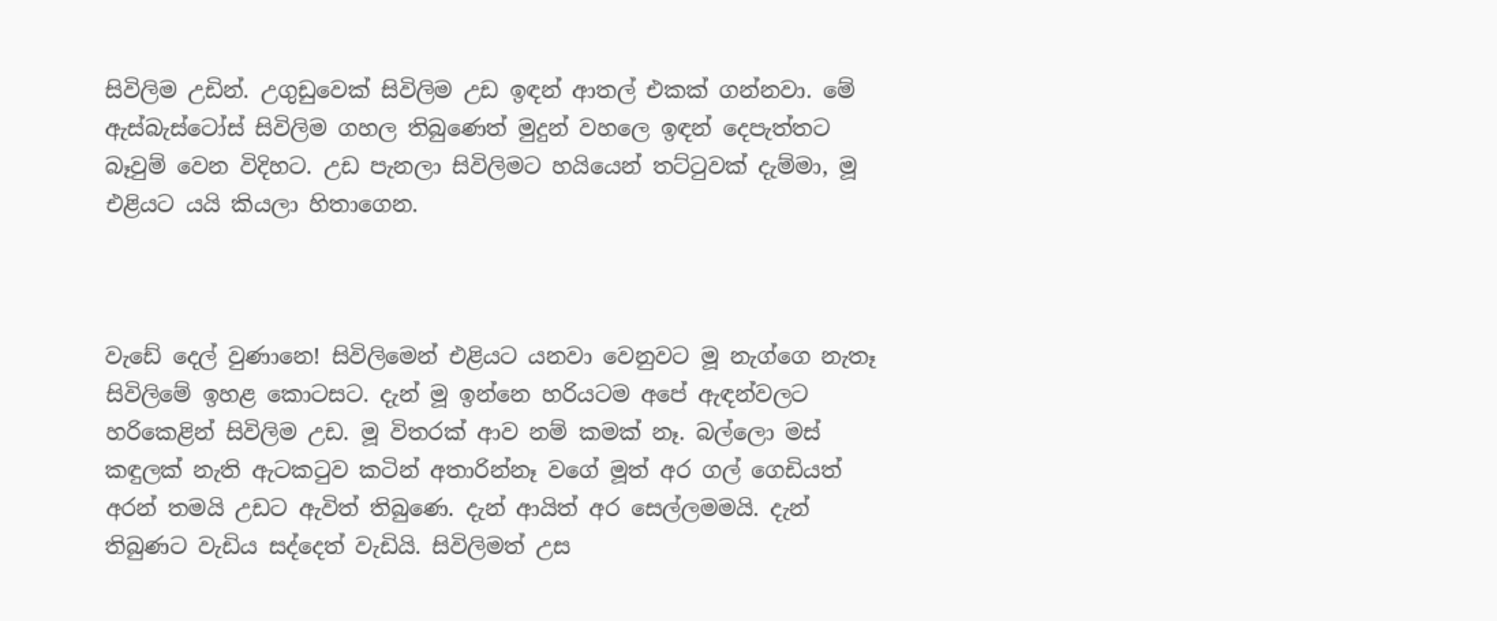සිවිලිම උඩින්. උගුඩුවෙක් සිවිලිම උඩ ඉඳන් ආතල් එකක් ගන්නවා. මේ ඇස්බැස්ටෝස් සිවිලිම ගහල තිබුණෙත් මුදුන් වහලෙ ඉඳන් දෙපැත්තට බෑවුම් වෙන විදිහට. උඩ පැනලා සිවිලිමට හයියෙන් තට්ටුවක් දැම්මා, මූ එළියට යයි කියලා හිතාගෙන.



වැඩේ දෙල් වුණානෙ! සිවිලිමෙන් එළියට යනවා වෙනුවට මූ නැග්ගෙ නැතෑ සිවිලිමේ ඉහළ කොටසට. දැන් මූ ඉන්නෙ හරියටම අපේ ඇඳන්වලට හරිකෙළින් සිවිලිම උඩ. මූ විතරක් ආව නම් කමක් නෑ. බල්ලො මස් කඳුලක් නැති ඇටකටුව කටින් අතාරින්නෑ වගේ මූත් අර ගල් ගෙඩියත් අරන් තමයි උඩට ඇවිත් තිබුණෙ. දැන් ආයිත් අර සෙල්ලමමයි. දැන් තිබුණට වැඩිය සද්දෙත් වැඩියි. සිවිලිමත් උස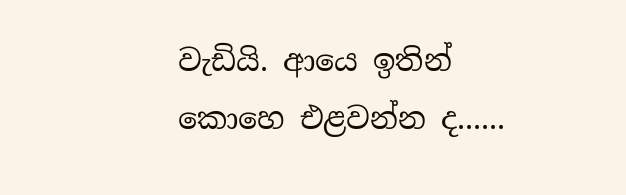වැඩියි. ආයෙ ඉතින් කොහෙ එළවන්න ද......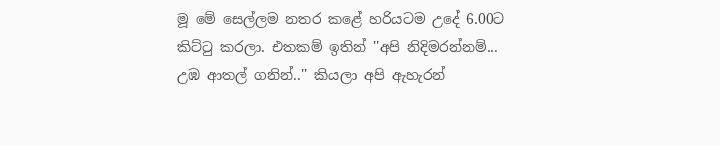මූ මේ සෙල්ලම නතර කළේ හරියටම උදේ 6.00ට කිට්ටු කරලා. එතකම් ඉතින් ''අපි නිදිමරන්නම්... උඹ ආතල් ගනින්..'' කියලා අපි ඇහැරන්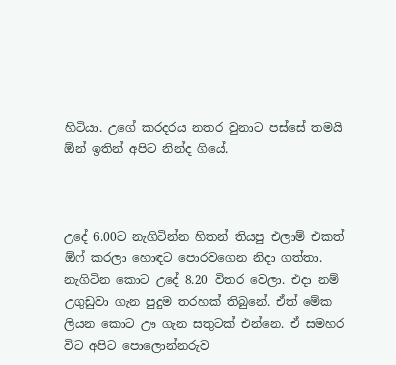හිටියා. උගේ කරදරය නතර වුනාට පස්සේ තමයි ඕන් ඉතින් අපිට නින්ද ගියේ.



උදේ 6.00ට නැගිටින්න හිතන් තියපු එලාම් එකත් ඕෆ් කරලා හොඳට පොරවගෙන නිදා ගත්තා. නැගිටින කොට උදේ 8.20 විතර වෙලා. එදා නම් උගුඩුවා ගැන පුදුම තරහක් තිබුනේ. ඒත් මේක ලියන කොට ඌ ගැන සතුටක් එන්නෙ. ඒ සමහර විට අපිට පොලොන්නරුව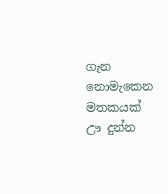ගැන නොමැකෙන මතකයක් ඌ දුන්න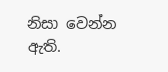නිසා වෙන්න ඇති.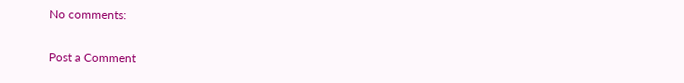No comments:

Post a Comment